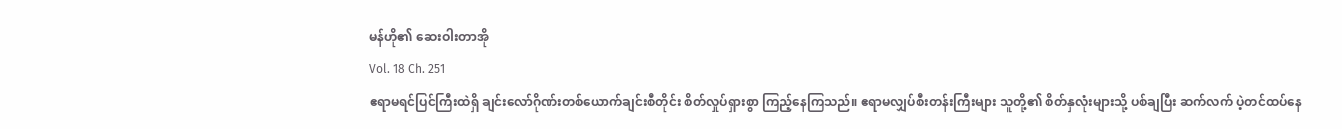မန်ဟို၏ ဆေးဝါးတာအို
Vol. 18 Ch. 251
ဧရာမရင်ပြင်ကြီးထဲရှိ ချင်းလော်ဂိုဏ်းတစ်ယောက်ချင်းစီတိုင်း စိတ်လှုပ်ရှားစွာ ကြည့်နေကြသည်။ ဧရာမလျှပ်စီးတန်းကြီးများ သူတို့၏ စိတ်နှလုံးများသို့ ပစ်ချပြီး ဆက်လက် ပဲ့တင်ထပ်နေ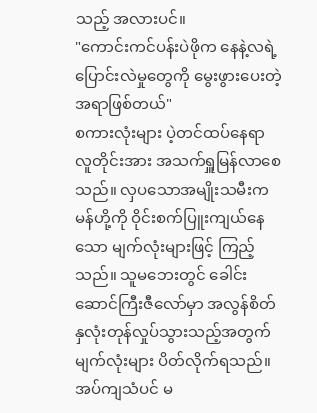သည့် အလားပင်။
"ကောင်းကင်ပန်းပဲဖိုက နေနဲ့လရဲ့ ပြောင်းလဲမှုတွေကို မွေးဖွားပေးတဲ့အရာဖြစ်တယ်"
စကားလုံးများ ပဲ့တင်ထပ်နေရာ လူတိုင်းအား အသက်ရှူမြန်လာစေသည်။ လှပသောအမျိုးသမီးက မန်ဟို့ကို ဝိုင်းစက်ပြူးကျယ်နေသော မျက်လုံးများဖြင့် ကြည့်သည်။ သူမဘေးတွင် ခေါင်းဆောင်ကြီးဇီလော်မှာ အလွန်စိတ်နှလုံးတုန်လှုပ်သွားသည့်အတွက် မျက်လုံးများ ပိတ်လိုက်ရသည်။
အပ်ကျသံပင် မ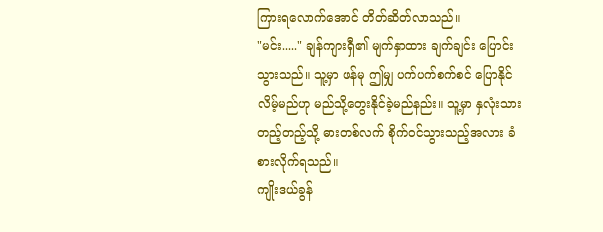ကြားရလောက်အောင် တိတ်ဆိတ်လာသည်။
"မင်း....." ချန်ကျားရှီ၏ မျက်နှာထား ချက်ချင်း ပြောင်းသွားသည်။ သူ့မှာ ဖန်မု ဤမျှ ပက်ပက်စက်စင် ပြောနိုင်လိမ့်မည်ဟု မည်သို့တွေးနိုင်ခဲ့မည်နည်း။ သူ့မှာ နှလုံးသားတည့်တည့်သို့ ဓားတစ်လက် စိုက်ဝင်သွားသည့်အလား ခံစားလိုက်ရသည်။
ကျိုးဒယ်ခွန်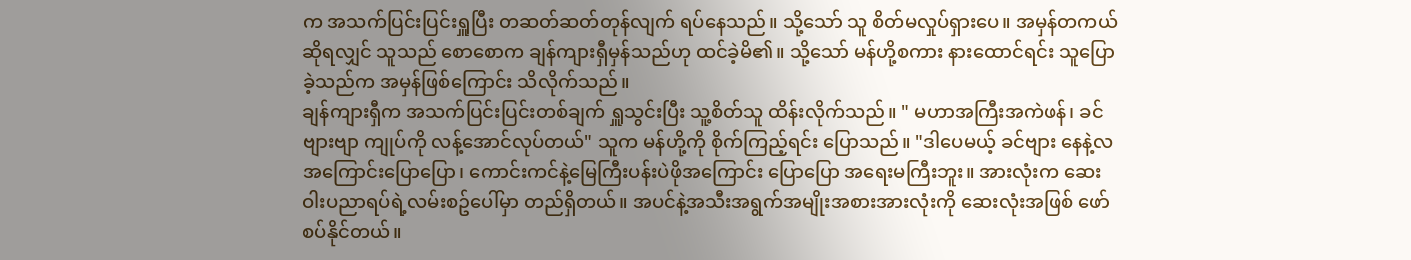က အသက်ပြင်းပြင်းရှူပြီး တဆတ်ဆတ်တုန်လျက် ရပ်နေသည်။ သို့သော် သူ စိတ်မလှုပ်ရှားပေ။ အမှန်တကယ်ဆိုရလျှင် သူသည် စောစောက ချန်ကျားရှီမှန်သည်ဟု ထင်ခဲ့မိ၏။ သို့သော် မန်ဟို့စကား နားထောင်ရင်း သူပြောခဲ့သည်က အမှန်ဖြစ်ကြောင်း သိလိုက်သည်။
ချန်ကျားရှီက အသက်ပြင်းပြင်းတစ်ချက် ရှူသွင်းပြီး သူ့စိတ်သူ ထိန်းလိုက်သည်။ " မဟာအကြီးအကဲဖန်၊ ခင်ဗျားဗျာ ကျုပ်ကို လန့်အောင်လုပ်တယ်" သူက မန်ဟို့ကို စိုက်ကြည့်ရင်း ပြောသည်။ "ဒါပေမယ့် ခင်ဗျား နေနဲ့လအကြောင်းပြောပြော၊ ကောင်းကင်နဲ့မြေကြီးပန်းပဲဖိုအကြောင်း ပြောပြော အရေးမကြီးဘူး။ အားလုံးက ဆေးဝါးပညာရပ်ရဲ့လမ်းစဥ်ပေါ်မှာ တည်ရှိတယ်။ အပင်နဲ့အသီးအရွက်အမျိုးအစားအားလုံးကို ဆေးလုံးအဖြစ် ဖော်စပ်နိုင်တယ်။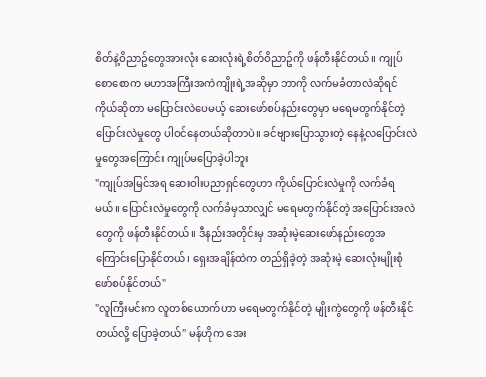စိတ်နဲ့ဝိညာဥ်တွေအားလုံး ဆေးလုံးရဲ့စိတ်ဝိညာဥ်ကို ဖန်တီးနိုင်တယ်။ ကျုပ် စောစောက မဟာအကြီးအကဲကျိုးရဲ့အဆိုမှာ ဘာကို လက်မခံတာလဲဆိုရင် ကိုယ်ဆိုတာ မပြောင်းလဲပေမယ့် ဆေးဖော်စပ်နည်းတွေမှာ မရေမတွက်နိုင်တဲ့ပြောင်းလဲမှုတွေ ပါဝင်နေတယ်ဆိုတာပဲ။ ခင်ဗျားပြောသွားတဲ့ နေနဲ့လပြောင်းလဲမှုတွေအကြောင်း ကျုပ်မပြောခဲ့ပါဘူး
"ကျုပ်အမြင်အရ ဆေးဝါးပညာရှင်တွေဟာ ကိုယ်ပြောင်းလဲမှုကို လက်ခံရမယ်။ ပြောင်းလဲမှုတွေကို လက်ခံမှသာလျှင် မရေမတွက်နိုင်တဲ့ အပြောင်းအလဲတွေကို ဖန်တီးနိုင်တယ်။ ဒီနည်းအတိုင်းမှ အဆုံးမဲ့ဆေးဖော်နည်းတွေအကြောင်းပြောနိုင်တယ်၊ ရှေးအချိန်ထဲက တည်ရှိခဲ့တဲ့ အဆုံးမဲ့ ဆေးလုံးမျိုးစုံ ဖော်စပ်နိုင်တယ်"
"လူကြီးမင်းက လူတစ်ယောက်ဟာ မရေမတွက်နိုင်တဲ့ မျိုးကွဲတွေကို ဖန်တီးနိုင်တယ်လို့ ပြောခဲ့တယ်" မန်ဟိုက အေး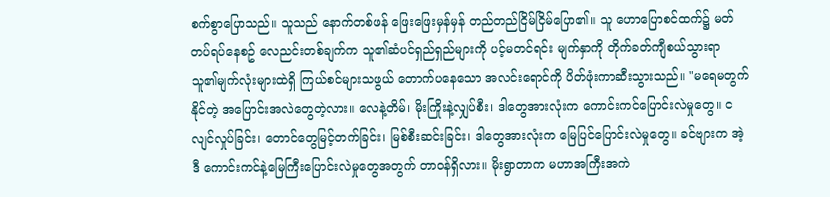စက်စွာပြောသည်။ သူသည် နောက်တစ်ဖန် ဖြေးဖြေးမှန်မှန် တည်တည်ငြိမ်ငြိမ်ပြော၏။ သူ ဟောပြောစင်ထက်၌ မတ်တပ်ရပ်နေစဥ် လေညင်းတစ်ချက်က သူ၏ဆံပင်ရှည်ရှည်များကို ပင့်မတင်ရင်း မျက်နှာကို တိုက်ခတ်ကျီစယ်သွားရာ သူ၏မျက်လုံးများထဲရှိ ကြယ်စင်များသဖွယ် တောက်ပနေသော အလင်းရောင်ကို ပိတ်ဖုံးကာဆီးသွားသည်။ "မရေမတွက်နိုင်တဲ့ အပြောင်းအလဲတွေတဲ့လား။ လေနဲ့တိမ်၊ မိုးကြိုးနဲ့လျှပ်စီး၊ ဒါတွေအားလုံးက ကောင်းကင်ပြောင်းလဲမှုတွေ။ ငလျင်လှုပ်ခြင်း၊ တောင်တွေမြင့်တက်ခြင်း၊ မြစ်စီးဆင်းခြင်း၊ ဒါတွေအားလုံးက မြေပြင်ပြောင်းလဲမှုတွေ။ ခင်ဗျားက အဲ့ဒီ ကောင်းကင်နဲ့မြေကြီးပြောင်းလဲမှုတွေအတွက် တာဝန်ရှိလား။ မိုးရွာတာက မဟာအကြီးအကဲ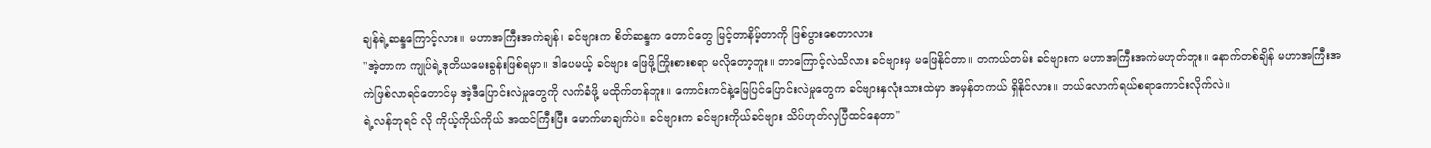ချန်ရဲ့ဆန္ဒကြောင့်လား။ မဟာအကြီးအကဲချန်၊ ခင်ဗျားက စိတ်ဆန္ဒက တောင်တွေ မြင့်တာနိမ့်တာကို ဖြစ်ပွားစေတာလား
"အဲ့တာက ကျုပ်ရဲ့ဒုတိယမေးခွန်းဖြစ်ရမှာ။ ဒါပေမယ့် ခင်ဗျား ဖြေဖို့ကြိုးစားစရာ မလိုတော့ဘူး။ ဘာကြောင့်လဲသိလား ခင်ဗျားမှ မဖြေနိုင်တာ။ တကယ်တမ်း ခင်ဗျားက မဟာအကြီးအကဲမဟုတ်ဘူး။ နောက်တစ်ချိန် မဟာအကြီးအကဲဖြစ်လာရင်တောင်မှ အဲ့ဒီပြောင်းလဲမှုတွေကို လက်ခံဖို့ မထိုက်တန်ဘူး။ ကောင်းကင်နဲ့မြေပြင်ပြောင်းလဲမှုတွေက ခင်ဗျားနှလုံးသားထဲမှာ အမှန်တကယ် ရှိနိုင်လား။ ဘယ်လောက်ရယ်စရာကောင်းလိုက်လဲ။
ရဲ့လန်ဘုရင် လို ကိုယ့်ကိုယ်ကိုယ် အထင်ကြီးပြီး မောက်မာချက်ပဲ။ ခင်ဗျားက ခင်ဗျားကိုယ်ခင်ဗျား သိပ်ဟုတ်လှပြီထင်နေတာ"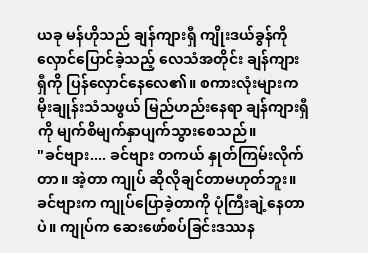ယခု မန်ဟိုသည် ချန်ကျားရှီ ကျိုးဒယ်ခွန်ကို လှောင်ပြောင်ခဲ့သည့် လေသံအတိုင်း ချန်ကျားရှီကို ပြန်လှောင်နေလေ၏။ စကားလုံးများက မိုးချုန်းသံသဖွယ် မြည်ဟည်းနေရာ ချန်ကျားရှီကို မျက်စိမျက်နှာပျက်သွားစေသည်။
"ခင်ဗျား.... ခင်ဗျား တကယ် နှုတ်ကြမ်းလိုက်တာ။ အဲ့တာ ကျုပ် ဆိုလိုချင်တာမဟုတ်ဘူး။ ခင်ဗျားက ကျုပ်ပြောခဲ့တာကို ပုံကြီးချဲ့နေတာပဲ။ ကျုပ်က ဆေးဖော်စပ်ခြင်းဒဿန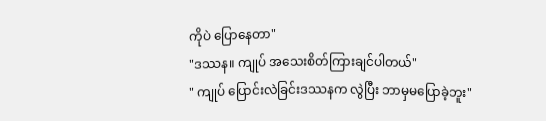ကိုပဲ ပြောနေတာ"
"ဒဿန။ ကျုပ် အသေးစိတ်ကြားချင်ပါတယ်"
" ကျုပ် ပြောင်းလဲခြင်းဒဿနက လွဲပြီး ဘာမှမပြောခဲ့ဘူး"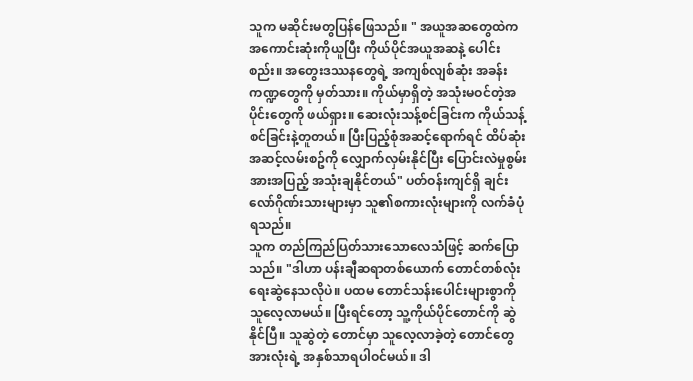သူက မဆိုင်းမတွပြန်ဖြေသည်။ " အယူအဆတွေထဲက အကောင်းဆုံးကိုယူပြီး ကိုယ်ပိုင်အယူအဆနဲ့ ပေါင်းစည်း။ အတွေးဒဿနတွေရဲ့ အကျစ်လျစ်ဆုံး အခန်းကဏ္ဍတွေကို မှတ်သား။ ကိုယ်မှာရှိတဲ့ အသုံးမဝင်တဲ့အပိုင်းတွေကို ဖယ်ရှား။ ဆေးလုံးသန့်စင်ခြင်းက ကိုယ်သန့်စင်ခြင်းနဲ့တူတယ်။ ပြီးပြည့်စုံအဆင့်ရောက်ရင် ထိပ်ဆုံးအဆင့်လမ်းစဥ်ကို လျှောက်လှမ်းနိုင်ပြီး ပြောင်းလဲမှုစွမ်းအားအပြည့် အသုံးချနိုင်တယ်" ပတ်ဝန်းကျင်ရှိ ချင်းလော်ဂိုဏ်းသားများမှာ သူ၏စကားလုံးများကို လက်ခံပုံရသည်။
သူက တည်ကြည်ပြတ်သားသောလေသံဖြင့် ဆက်ပြောသည်။ "ဒါဟာ ပန်းချီဆရာတစ်ယောက် တောင်တစ်လုံးရေးဆွဲနေသလိုပဲ။ ပထမ တောင်သန်းပေါင်းများစွာကို သူလေ့လာမယ်။ ပြီးရင်တော့ သူ့ကိုယ်ပိုင်တောင်ကို ဆွဲနိုင်ပြီ။ သူဆွဲတဲ့ တောင်မှာ သူလေ့လာခဲ့တဲ့ တောင်တွေအားလုံးရဲ့ အနှစ်သာရပါဝင်မယ်။ ဒါ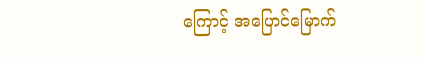ကြောင့် အပြောင်မြောက်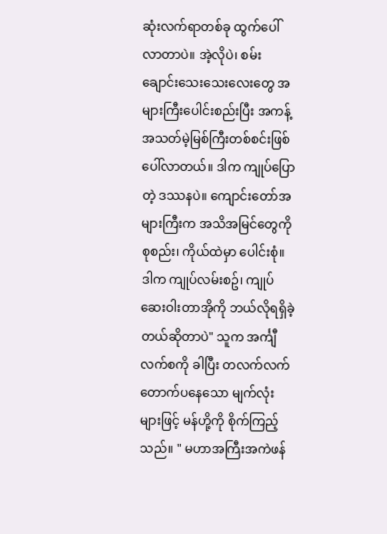ဆုံးလက်ရာတစ်ခု ထွက်ပေါ်လာတာပဲ။ အဲ့လိုပဲ၊ စမ်းချောင်းသေးသေးလေးတွေ အများကြီးပေါင်းစည်းပြီး အကန့်အသတ်မဲ့မြစ်ကြီးတစ်စင်းဖြစ်ပေါ်လာတယ်။ ဒါက ကျုပ်ပြောတဲ့ ဒဿနပဲ။ ကျောင်းတော်အများကြီးက အသိအမြင်တွေကို စုစည်း၊ ကိုယ်ထဲမှာ ပေါင်းစုံ။ ဒါက ကျုပ်လမ်းစဥ်၊ ကျုပ် ဆေးဝါးတာအိုကို ဘယ်လိုရရှိခဲ့တယ်ဆိုတာပဲ" သူက အင်္ကျီလက်စကို ခါပြီး တလက်လက်တောက်ပနေသော မျက်လုံးများဖြင့် မန်ဟို့ကို စိုက်ကြည့်သည်။ " မဟာအကြီးအကဲဖန်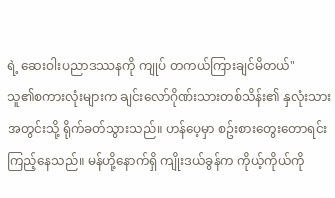ရဲ့ ဆေးဝါးပညာဒဿနကို ကျုပ် တကယ်ကြားချင်မိတယ်"
သူ၏စကားလုံးများက ချင်းလော်ဂိုဏ်းသားတစ်သိန်း၏ နှလုံးသားအတွင်းသို့ ရိုက်ခတ်သွားသည်။ ဟန်ပေ့မှာ စဥ်းစားတွေးတောရင်း ကြည့်နေသည်။ မန်ဟို့နောက်ရှိ ကျိုးဒယ်ခွန်က ကိုယ့်ကိုယ်ကို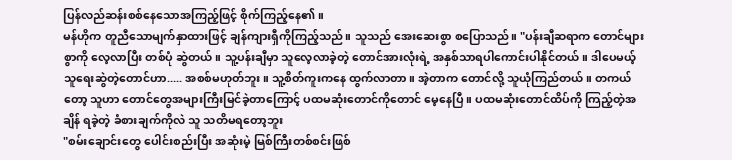ပြန်လည်ဆန်းစစ်နေသောအကြည့်ဖြင့် စိုက်ကြည့်နေ၏။
မန်ဟိုက တူညီသောမျက်နှာထားဖြင့် ချန်ကျားရှီကိုကြည့်သည်။ သူသည် အေးဆေးစွာ စပြောသည်။ "ပန်းချီဆရာက တောင်များစွာကို လေ့လာပြီး တစ်ပုံ ဆွဲတယ်။ သူ့ပန်းချီမှာ သူလေ့လာခဲ့တဲ့ တောင်အားလုံးရဲ့ အနှစ်သာရပါကောင်းပါနိုင်တယ်။ ဒါပေမယ့် သူရေးဆွဲတဲ့တောင်ဟာ..... အစစ်မဟုတ်ဘူး။ သူ့စိတ်ကူးကနေ ထွက်လာတာ။ အဲ့တာက တောင်လို့ သူယုံကြည်တယ်။ တကယ်တော့ သူဟာ တောင်တွေအများကြီးမြင်ခဲ့တာကြောင့် ပထမဆုံးတောင်ကိုတောင် မေ့နေပြီ။ ပထမဆုံးတောင်ထိပ်ကို ကြည့်တဲ့အချိန် ရခဲ့တဲ့ ခံစားချက်ကိုလဲ သူ သတိမရတော့ဘူး
"စမ်းချောင်းတွေ ပေါင်းစည်းပြီး အဆုံးမဲ့ မြစ်ကြီးတစ်စင်းဖြစ်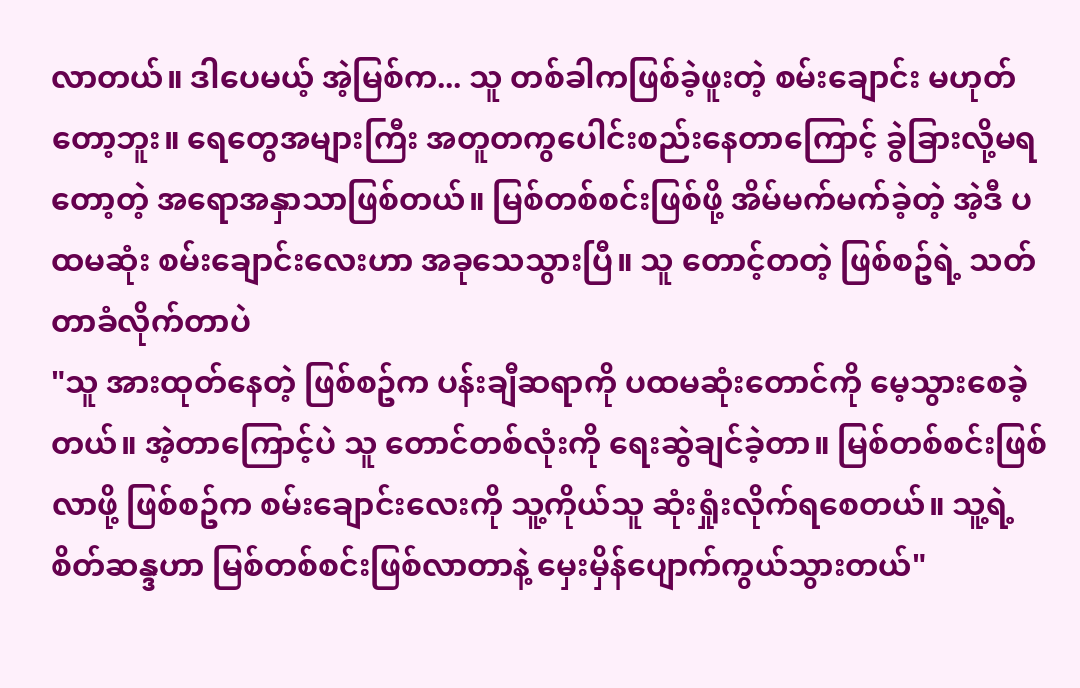လာတယ်။ ဒါပေမယ့် အဲ့မြစ်က... သူ တစ်ခါကဖြစ်ခဲ့ဖူးတဲ့ စမ်းချောင်း မဟုတ်တော့ဘူး။ ရေတွေအများကြီး အတူတကွပေါင်းစည်းနေတာကြောင့် ခွဲခြားလို့မရတော့တဲ့ အရောအနှာသာဖြစ်တယ်။ မြစ်တစ်စင်းဖြစ်ဖို့ အိမ်မက်မက်ခဲ့တဲ့ အဲ့ဒီ ပထမဆုံး စမ်းချောင်းလေးဟာ အခုသေသွားပြီ။ သူ တောင့်တတဲ့ ဖြစ်စဥ်ရဲ့ သတ်တာခံလိုက်တာပဲ
"သူ အားထုတ်နေတဲ့ ဖြစ်စဥ်က ပန်းချီဆရာကို ပထမဆုံးတောင်ကို မေ့သွားစေခဲ့တယ်။ အဲ့တာကြောင့်ပဲ သူ တောင်တစ်လုံးကို ရေးဆွဲချင်ခဲ့တာ။ မြစ်တစ်စင်းဖြစ်လာဖို့ ဖြစ်စဥ်က စမ်းချောင်းလေးကို သူ့ကိုယ်သူ ဆုံးရှုံးလိုက်ရစေတယ်။ သူ့ရဲ့စိတ်ဆန္ဒဟာ မြစ်တစ်စင်းဖြစ်လာတာနဲ့ မှေးမှိန်ပျောက်ကွယ်သွားတယ်"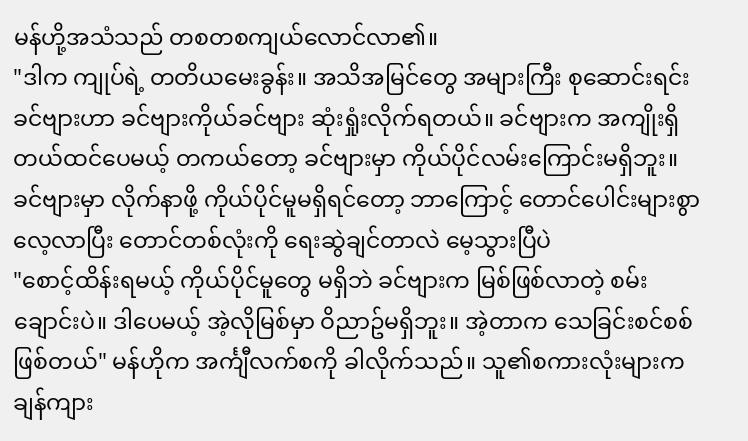မန်ဟို့အသံသည် တစတစကျယ်လောင်လာ၏။
"ဒါက ကျုပ်ရဲ့ တတိယမေးခွန်း။ အသိအမြင်တွေ အများကြီး စုဆောင်းရင်း ခင်ဗျားဟာ ခင်ဗျားကိုယ်ခင်ဗျား ဆုံးရှုံးလိုက်ရတယ်။ ခင်ဗျားက အကျိုးရှိတယ်ထင်ပေမယ့် တကယ်တော့ ခင်ဗျားမှာ ကိုယ်ပိုင်လမ်းကြောင်းမရှိဘူး။ ခင်ဗျားမှာ လိုက်နာဖို့ ကိုယ်ပိုင်မူမရှိရင်တော့ ဘာကြောင့် တောင်ပေါင်းများစွာ လေ့လာပြီး တောင်တစ်လုံးကို ရေးဆွဲချင်တာလဲ မေ့သွားပြီပဲ
"စောင့်ထိန်းရမယ့် ကိုယ်ပိုင်မူတွေ မရှိဘဲ ခင်ဗျားက မြစ်ဖြစ်လာတဲ့ စမ်းချောင်းပဲ။ ဒါပေမယ့် အဲ့လိုမြစ်မှာ ဝိညာဥ်မရှိဘူး။ အဲ့တာက သေခြင်းစင်စစ်ဖြစ်တယ်" မန်ဟိုက အင်္ကျီလက်စကို ခါလိုက်သည်။ သူ၏စကားလုံးများက ချန်ကျား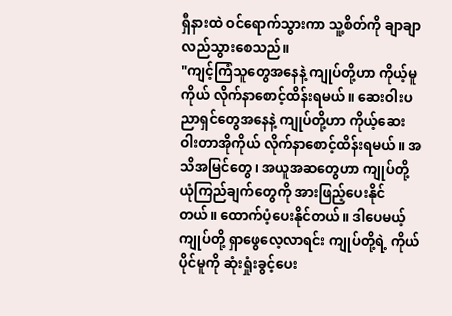ရှီနားထဲ ဝင်ရောက်သွားကာ သူ့စိတ်ကို ချာချာလည်သွားစေသည်။
"ကျင့်ကြံသူတွေအနေနဲ့ ကျုပ်တို့ဟာ ကိုယ့်မူကိုယ် လိုက်နာစောင့်ထိန်းရမယ်။ ဆေးဝါးပညာရှင်တွေအနေနဲ့ ကျုပ်တို့ဟာ ကိုယ့်ဆေးဝါးတာအိုကိုယ် လိုက်နာစောင့်ထိန်းရမယ်။ အသိအမြင်တွေ၊ အယူအဆတွေဟာ ကျုပ်တို့ ယုံကြည်ချက်တွေကို အားဖြည့်ပေးနိုင်တယ်။ ထောက်ပံ့ပေးနိုင်တယ်။ ဒါပေမယ့် ကျုပ်တို့ ရှာဖွေလေ့လာရင်း ကျုပ်တို့ရဲ့ ကိုယ်ပိုင်မူကို ဆုံးရှုံးခွင့်ပေး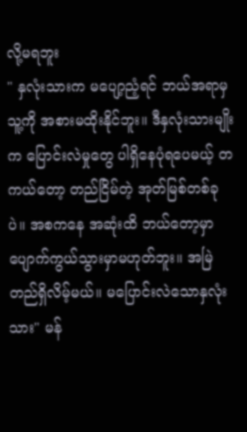လို့မရဘူး
" နှလုံးသားက မပျော့ညံ့ရင် ဘယ်အရာမှ သူ့ကို အစားမထိုးနိုင်ဘူး။ ဒီနှလုံးသားမျိုးက ပြောင်းလဲမှုတွေ ပါရှိနေပုံရပေမယ့် တကယ်တော့ တည်ငြိမ်တဲ့ အုတ်မြစ်တစ်ခုပဲ။ အစကနေ အဆုံးထိ ဘယ်တော့မှာ ပျောက်ကွယ်သွားမှာမဟုတ်ဘူး။ အမြဲတည်ရှိလိမ့်မယ်။ မပြောင်းလဲသောနှလုံးသား" မန်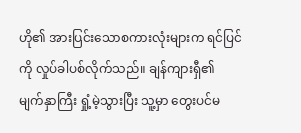ဟို၏ အားပြင်းသောစကားလုံးများက ရင်ပြင်ကို လှုပ်ခါပစ်လိုက်သည်။ ချန်ကျားရှီ၏ မျက်နှာကြီး ရှုံ့မဲ့သွားပြီး သူ့မှာ တွေးပင်မ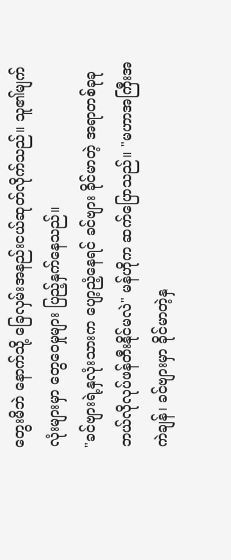တွေးမိဘဲ နောက်သို့ ခြေလှမ်းအနည်းငယ်ဆုတ်လိုက်သည်။ သူ၏မျက်လုံးများမှာ တွေဝေမှုများ ပြည့်နှက်နေသည်။
"ခင်ဗျားရဲ့နှလုံးသားက ပျော့ညံ့နေရင် ခင်ဗျား ခိုင်မာတဲ့ အရာတစ်ခုခု ဘယ်လိုလုပ်ဖန်တီးနိုင်မလဲ" မန်ဟိုက ဆက်ပြောသည်။ "မဟာအကြီးအကဲချန်၊ ခင်ဗျားမှာ ခိုင်မာတဲ့နှ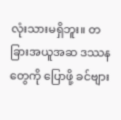လုံးသားမရှိဘူး။ တခြားအယူအဆ ဒဿနတွေကို ပြောဖို့ ခင်ဗျား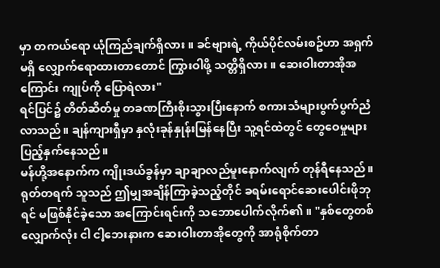မှာ တကယ်ရော ယုံကြည်ချက်ရှိလား။ ခင်ဗျားရဲ့ ကိုယ်ပိုင်လမ်းစဥ်ဟာ အရှက်မရှိ လျှောက်ရောထားတာတောင် ကြွားဝါဖို့ သတ္တိရှိလား။ ဆေးဝါးတာအိုအကြောင်း ကျုပ်ကို ပြောရဲလား"
ရင်ပြင်၌ တိတ်ဆိတ်မှု တခဏကြီးစိုးသွားပြီးနောက် စကားသံများပွက်ပွက်ညံလာသည်။ ချန်ကျားရှီမှာ နှလုံးခုန်နှုန်းမြန်နေပြီး သူ့ရင်ထဲတွင် တွေဝေမှုများ ပြည့်နှက်နေသည်။
မန်ဟို့အနောက်က ကျိုးဒယ်ခွန်မှာ ချာချာလည်မူးနောက်လျက် တုန်ရီနေသည်။ ရုတ်တရက် သူသည် ဤမျှအချိန်ကြာခဲ့သည့်တိုင် ခရမ်းရောင်ဆေးပေါင်းဖိုဘုရင် မဖြစ်နိုင်ခဲ့သော အကြောင်းရင်းကို သဘောပေါက်လိုက်၏။ "နှစ်တွေတစ်လျှောက်လုံး ငါ ငါ့ဘေးနားက ဆေးဝါးတာအိုတွေကို အာရုံစိုက်တာ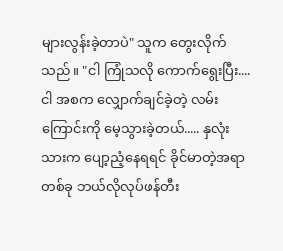များလွန်းခဲ့တာပဲ" သူက တွေးလိုက်သည်။ "ငါ ကြုံသလို ကောက်ရွေးပြီး.... ငါ အစက လျှောက်ချင်ခဲ့တဲ့ လမ်းကြောင်းကို မေ့သွားခဲ့တယ်..... နှလုံးသားက ပျော့ညံ့နေရရင် ခိုင်မာတဲ့အရာတစ်ခု ဘယ်လိုလုပ်ဖန်တီး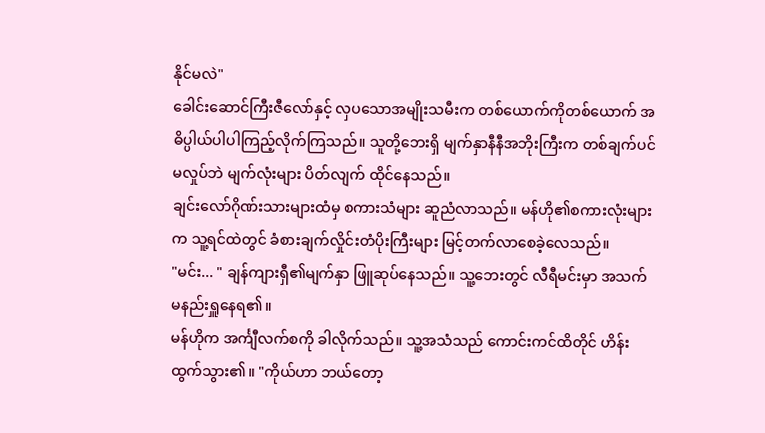နိုင်မလဲ"
ခေါင်းဆောင်ကြီးဇီလော်နှင့် လှပသောအမျိုးသမီးက တစ်ယောက်ကိုတစ်ယောက် အဓိပ္ပါယ်ပါပါကြည့်လိုက်ကြသည်။ သူတို့ဘေးရှိ မျက်နှာနီနီအဘိုးကြီးက တစ်ချက်ပင်မလှုပ်ဘဲ မျက်လုံးများ ပိတ်လျက် ထိုင်နေသည်။
ချင်းလော်ဂိုဏ်းသားများထံမှ စကားသံများ ဆူညံလာသည်။ မန်ဟို၏စကားလုံးများက သူ့ရင်ထဲတွင် ခံစားချက်လှိုင်းတံပိုးကြီးများ မြင့်တက်လာစေခဲ့လေသည်။
"မင်း... " ချန်ကျားရှီ၏မျက်နှာ ဖြူဆုပ်နေသည်။ သူ့ဘေးတွင် လီရီမင်းမှာ အသက်မနည်းရှူနေရ၏။
မန်ဟိုက အင်္ကျီလက်စကို ခါလိုက်သည်။ သူ့အသံသည် ကောင်းကင်ထိတိုင် ဟိန်းထွက်သွား၏။ "ကိုယ်ဟာ ဘယ်တော့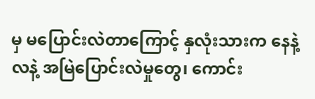မှ မပြောင်းလဲတာကြောင့် နှလုံးသားက နေနဲ့လနဲ့ အမြဲပြောင်းလဲမှုတွေ၊ ကောင်း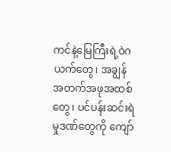ကင်နဲ့မြေကြီးရဲ့ဝဲဂယက်တွေ၊ အချွန်အတက်အဖုအထစ်တွေ၊ ပင်ပန်းဆင်းရဲမှုဒဏ်တွေကို ကျော်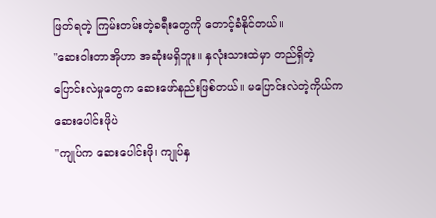ဖြတ်ရတဲ့ ကြမ်းတမ်းတဲ့ခရီးတွေကို တောင့်ခံနိုင်တယ်။
"ဆေးဝါးတာအိုဟာ အဆုံးမရှိဘူး။ နှလုံးသားထဲမှာ တည်ရှိတဲ့ ပြောင်းလဲမှုတွေက ဆေးဖော်နည်းဖြစ်တယ်။ မပြောင်းလဲတဲ့ကိုယ်က ဆေးပေါင်းဖိုပဲ
"ကျုပ်က ဆေးပေါင်းဖို၊ ကျုပ်နှ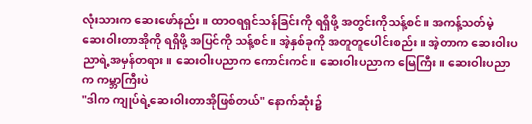လုံးသားက ဆေးဖော်နည်း။ ထာဝရရှင်သန်ခြင်းကို ရရှိဖို့ အတွင်းကိုသန့်စင်။ အကန့်သတ်မဲ့ ဆေးဝါးတာအိုကို ရရှိဖို့ အပြင်ကို သန့်စင်။ အဲ့နှစ်ခုကို အတူတူပေါင်းစည်း။ အဲ့တာက ဆေးဝါးပညာရဲ့အမှန်တရား။ ဆေးဝါးပညာက ကောင်းကင်။ ဆေးဝါးပညာက မြေကြီး။ ဆေးဝါးပညာက ကမ္ဘာကြီးပဲ
"ဒါက ကျုပ်ရဲ့ဆေးဝါးတာအိုဖြစ်တယ်" နောက်ဆုံး၌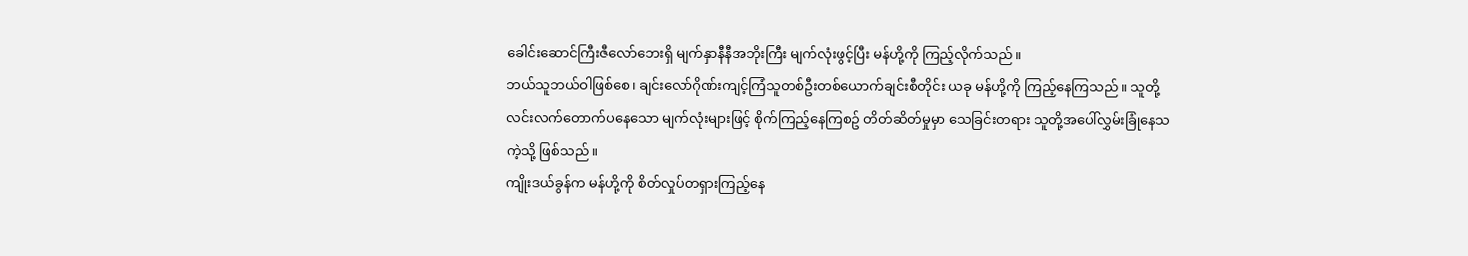ခေါင်းဆောင်ကြီးဇီလော်ဘေးရှိ မျက်နှာနီနီအဘိုးကြီး မျက်လုံးဖွင့်ပြီး မန်ဟို့ကို ကြည့်လိုက်သည်။
ဘယ်သူဘယ်ဝါဖြစ်စေ၊ ချင်းလော်ဂိုဏ်းကျင့်ကြံသူတစ်ဦးတစ်ယောက်ချင်းစီတိုင်း ယခု မန်ဟို့ကို ကြည့်နေကြသည်။ သူတို့ လင်းလက်တောက်ပနေသော မျက်လုံးများဖြင့် စိုက်ကြည့်နေကြစဥ် တိတ်ဆိတ်မှုမှာ သေခြင်းတရား သူတို့အပေါ်လွှမ်းခြုံနေသကဲ့သို့ ဖြစ်သည်။
ကျိုးဒယ်ခွန်က မန်ဟို့ကို စိတ်လှုပ်တရှားကြည့်နေ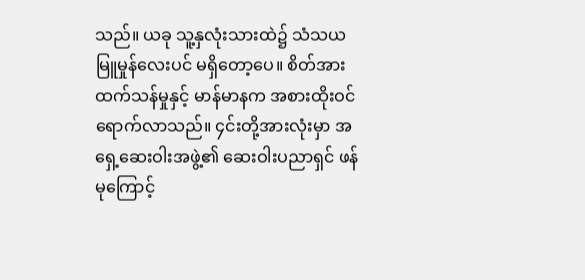သည်။ ယခု သူ့နှလုံးသားထဲ၌ သံသယမြူမှုန်လေးပင် မရှိတော့ပေ။ စိတ်အားထက်သန်မှုနှင့် မာန်မာနက အစားထိုးဝင်ရောက်လာသည်။ ၄င်းတို့အားလုံးမှာ အရှေ့ဆေးဝါးအဖွဲ့၏ ဆေးဝါးပညာရှင် ဖန်မုကြောင့်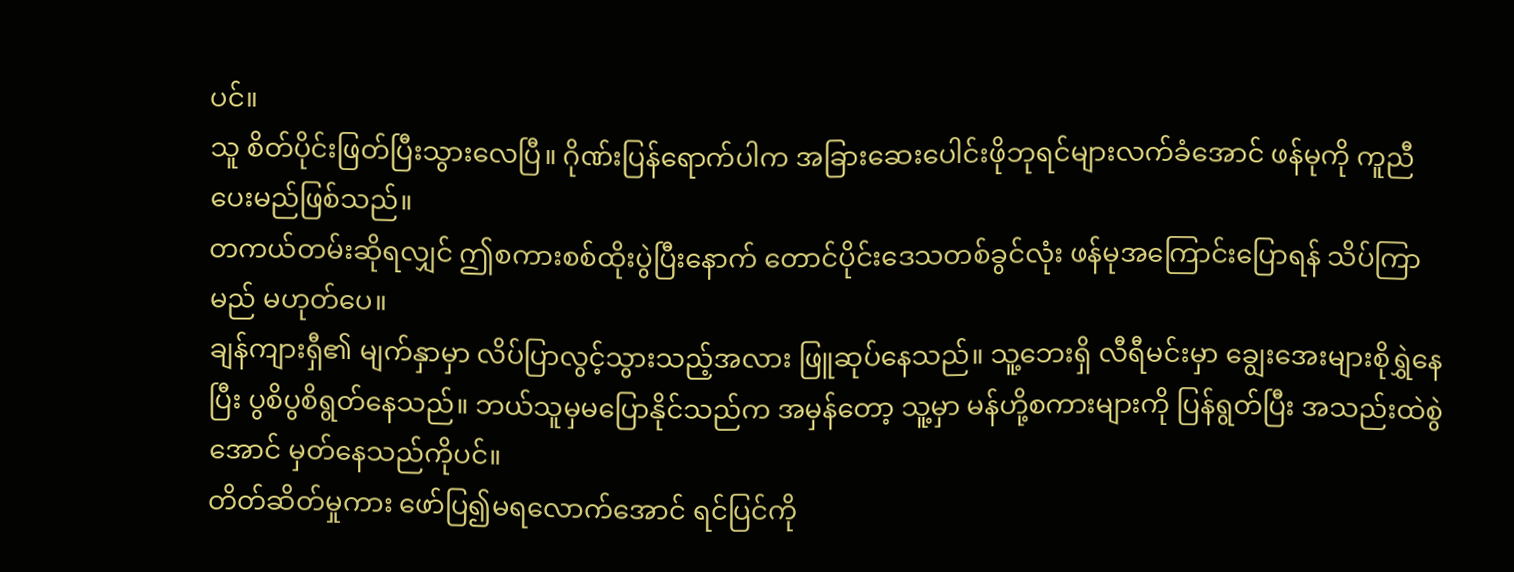ပင်။
သူ စိတ်ပိုင်းဖြတ်ပြီးသွားလေပြီ။ ဂိုဏ်းပြန်ရောက်ပါက အခြားဆေးပေါင်းဖိုဘုရင်များလက်ခံအောင် ဖန်မုကို ကူညီပေးမည်ဖြစ်သည်။
တကယ်တမ်းဆိုရလျှင် ဤစကားစစ်ထိုးပွဲပြီးနောက် တောင်ပိုင်းဒေသတစ်ခွင်လုံး ဖန်မုအကြောင်းပြောရန် သိပ်ကြာမည် မဟုတ်ပေ။
ချန်ကျားရှီ၏ မျက်နှာမှာ လိပ်ပြာလွင့်သွားသည့်အလား ဖြူဆုပ်နေသည်။ သူ့ဘေးရှိ လီရီမင်းမှာ ချွေးအေးများစိုရွှဲနေပြီး ပွစိပွစိရွတ်နေသည်။ ဘယ်သူမှမပြောနိုင်သည်က အမှန်တော့ သူ့မှာ မန်ဟို့စကားများကို ပြန်ရွတ်ပြီး အသည်းထဲစွဲအောင် မှတ်နေသည်ကိုပင်။
တိတ်ဆိတ်မှုကား ဖော်ပြ၍မရလောက်အောင် ရင်ပြင်ကို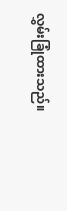လွှမ်းခြုံထားသည်။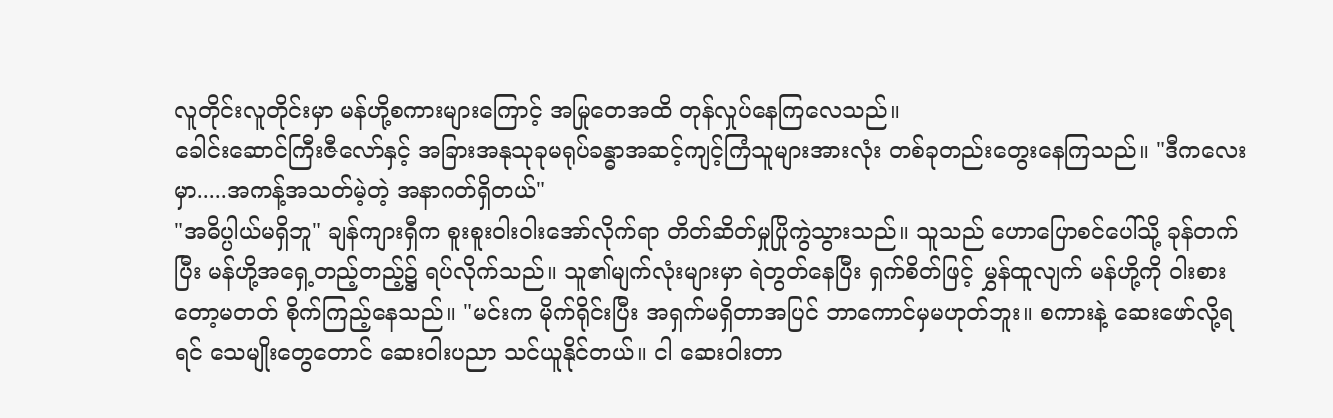လူတိုင်းလူတိုင်းမှာ မန်ဟို့စကားများကြောင့် အမြုတေအထိ တုန်လှုပ်နေကြလေသည်။
ခေါင်းဆောင်ကြီးဇီလော်နှင့် အခြားအနုသုခုမရုပ်ခန္ဓာအဆင့်ကျင့်ကြံသူများအားလုံး တစ်ခုတည်းတွေးနေကြသည်။ "ဒီကလေးမှာ.....အကန့်အသတ်မဲ့တဲ့ အနာဂတ်ရှိတယ်"
"အဓိပ္ပါယ်မရှိဘူ" ချန်ကျားရှီက စူးစူးဝါးဝါးအော်လိုက်ရာ တိတ်ဆိတ်မှုပြိုကွဲသွားသည်။ သူသည် ဟောပြောစင်ပေါ်သို့ ခုန်တက်ပြီး မန်ဟို့အရှေ့တည့်တည့်၌ ရပ်လိုက်သည်။ သူ၏မျက်လုံးများမှာ ရဲတွတ်နေပြီး ရှက်စိတ်ဖြင့် မွှန်ထူလျက် မန်ဟို့ကို ဝါးစားတော့မတတ် စိုက်ကြည့်နေသည်။ "မင်းက မိုက်ရိုင်းပြီး အရှက်မရှိတာအပြင် ဘာကောင်မှမဟုတ်ဘူး။ စကားနဲ့ ဆေးဖော်လို့ရရင် သေမျိုးတွေတောင် ဆေးဝါးပညာ သင်ယူနိုင်တယ်။ ငါ ဆေးဝါးတာ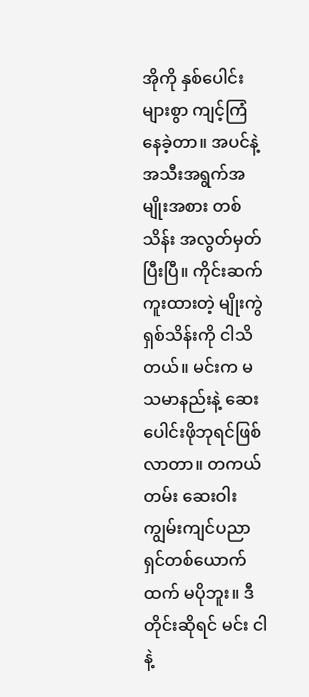အိုကို နှစ်ပေါင်းများစွာ ကျင့်ကြံနေခဲ့တာ။ အပင်နဲ့အသီးအရွက်အမျိုးအစား တစ်သိန်း အလွတ်မှတ်ပြီးပြီ။ ကိုင်းဆက်ကူးထားတဲ့ မျိုးကွဲ ရှစ်သိန်းကို ငါသိတယ်။ မင်းက မသမာနည်းနဲ့ ဆေးပေါင်းဖိုဘုရင်ဖြစ်လာတာ။ တကယ်တမ်း ဆေးဝါးကျွမ်းကျင်ပညာရှင်တစ်ယောက်ထက် မပိုဘူး။ ဒီတိုင်းဆိုရင် မင်း ငါနဲ့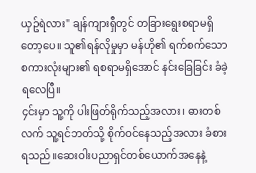ယှဥ်ရဲလား" ချန်ကျားရှီတွင် တခြားရွေးစရာမရှိတော့ပေ။ သူ၏ရန်လိုမှုမှာ မန်ဟို၏ ရက်စက်သောစကားလုံးများ၏ ရစရာမရှိအောင် နင်းခြေခြင်း ခံခဲ့ရလေပြီ။
၄င်းမှာ သူ့ကို ပါးဖြတ်ရိုက်သည့်အလား၊ ဓားတစ်လက် သူ့ရင်ဘတ်သို့ စိုက်ဝင်နေသည့်အလား ခံစားရသည်။ဆေးဝါးပညာရှင်တစ်ယောက်အနေနဲ့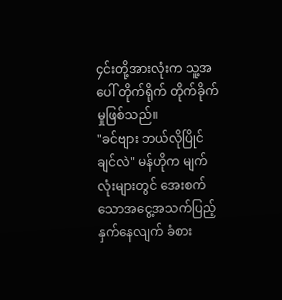၄င်းတို့အားလုံးက သူ့အပေါ် တိုက်ရိုက် တိုက်ခိုက်မှုဖြစ်သည်။
"ခင်ဗျား ဘယ်လိုပြိုင်ချင်လဲ" မန်ဟိုက မျက်လုံးများတွင် အေးစက်သောအငွေ့အသက်ပြည့်နှက်နေလျက် ခံစား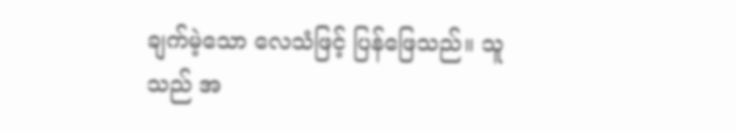ချက်မဲ့သော လေသံဖြင့် ပြန်ဖြေသည်။ သူသည် အ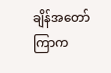ချိန်အတော်ကြာက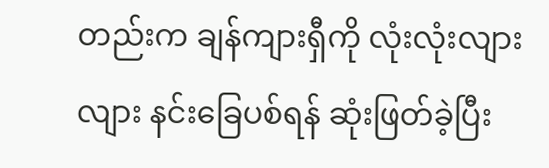တည်းက ချန်ကျားရှီကို လုံးလုံးလျားလျား နင်းခြေပစ်ရန် ဆုံးဖြတ်ခဲ့ပြီး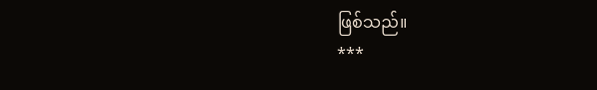ဖြစ်သည်။
***